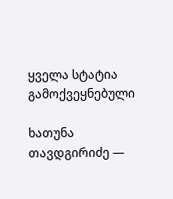ყველა სტატია
გამოქვეყნებული

ხათუნა თავდგირიძე —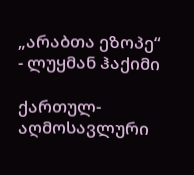„არაბთა ეზოპე“ - ლუყმან ჰაქიმი

ქართულ-აღმოსავლური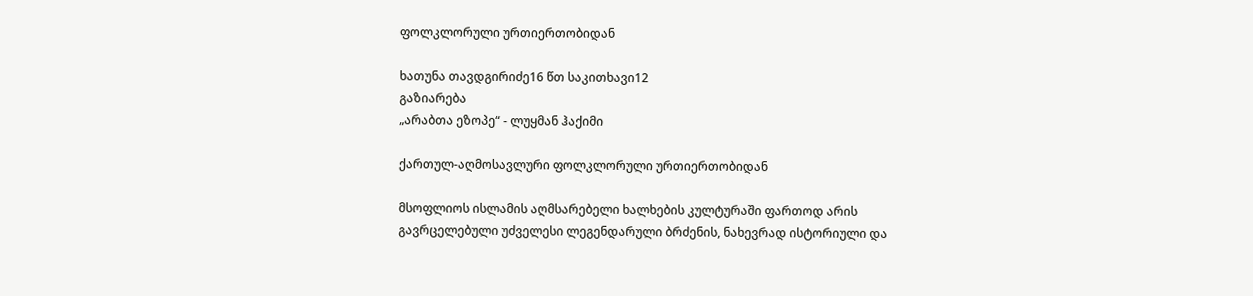ფოლკლორული ურთიერთობიდან

ხათუნა თავდგირიძე16 წთ საკითხავი12
გაზიარება
„არაბთა ეზოპე“ - ლუყმან ჰაქიმი

ქართულ-აღმოსავლური ფოლკლორული ურთიერთობიდან

მსოფლიოს ისლამის აღმსარებელი ხალხების კულტურაში ფართოდ არის გავრცელებული უძველესი ლეგენდარული ბრძენის, ნახევრად ისტორიული და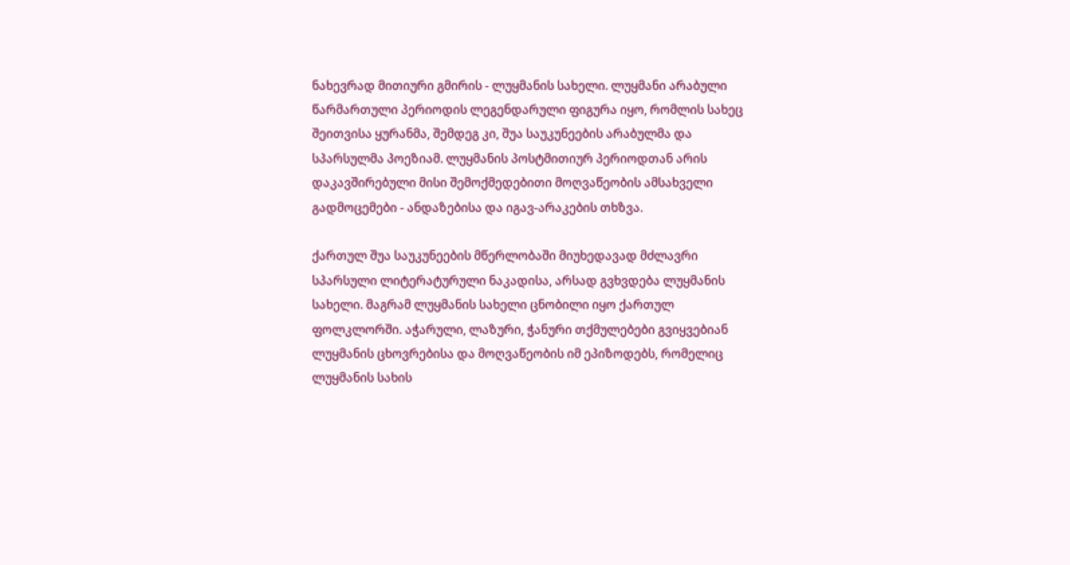ნახევრად მითიური გმირის - ლუყმანის სახელი. ლუყმანი არაბული წარმართული პერიოდის ლეგენდარული ფიგურა იყო, რომლის სახეც შეითვისა ყურანმა, შემდეგ კი, შუა საუკუნეების არაბულმა და სპარსულმა პოეზიამ. ლუყმანის პოსტმითიურ პერიოდთან არის დაკავშირებული მისი შემოქმედებითი მოღვაწეობის ამსახველი გადმოცემები - ანდაზებისა და იგავ-არაკების თხზვა.

ქართულ შუა საუკუნეების მწერლობაში მიუხედავად მძლავრი სპარსული ლიტერატურული ნაკადისა, არსად გვხვდება ლუყმანის სახელი. მაგრამ ლუყმანის სახელი ცნობილი იყო ქართულ ფოლკლორში. აჭარული, ლაზური, ჭანური თქმულებები გვიყვებიან ლუყმანის ცხოვრებისა და მოღვაწეობის იმ ეპიზოდებს, რომელიც ლუყმანის სახის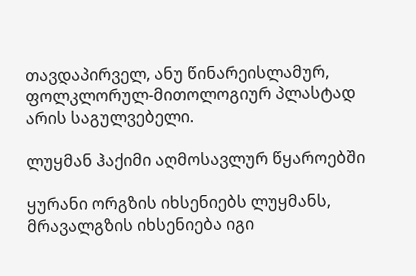თავდაპირველ, ანუ წინარეისლამურ, ფოლკლორულ-მითოლოგიურ პლასტად არის საგულვებელი.

ლუყმან ჰაქიმი აღმოსავლურ წყაროებში

ყურანი ორგზის იხსენიებს ლუყმანს, მრავალგზის იხსენიება იგი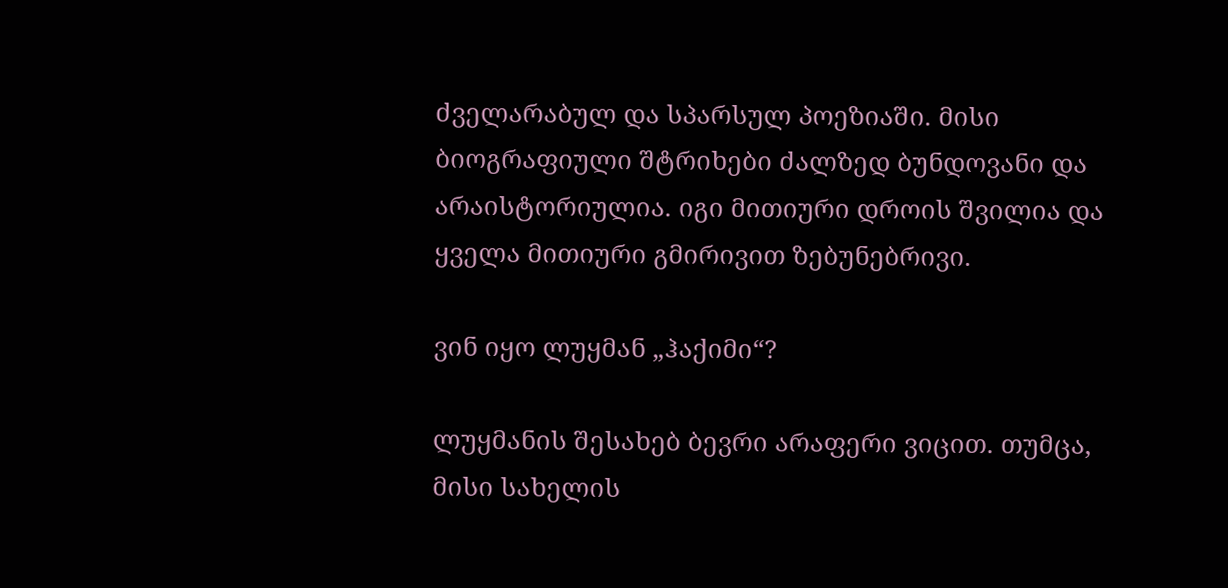ძველარაბულ და სპარსულ პოეზიაში. მისი ბიოგრაფიული შტრიხები ძალზედ ბუნდოვანი და არაისტორიულია. იგი მითიური დროის შვილია და ყველა მითიური გმირივით ზებუნებრივი.

ვინ იყო ლუყმან „ჰაქიმი“?

ლუყმანის შესახებ ბევრი არაფერი ვიცით. თუმცა, მისი სახელის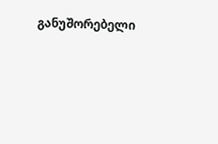განუშორებელი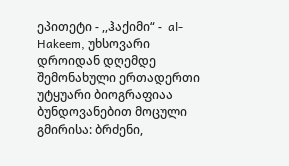ეპითეტი - ,,ჰაქიმი“ -  al-Hakeem, უხსოვარი დროიდან დღემდე შემონახული ერთადერთი უტყუარი ბიოგრაფიაა ბუნდოვანებით მოცული გმირისა: ბრძენი,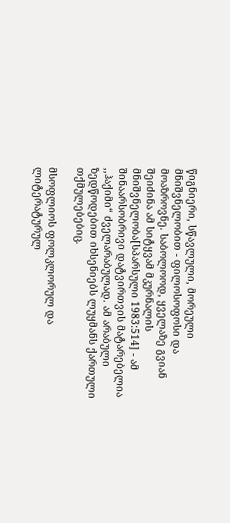წიგნიერი, სწავლული, მორეული მნიშვნელობით - ფილოსოფოსი და მოაზროვნე. საბოლოოდ, ყველაზე გვიან შეიძინა ამ სიტყვამ მკურნალის მნიშვნელობა[სპარსული 1983:514] - ამ შინაარსობრივი დატვირთვის მატარებელია ,,ჰაქიმი“ ძველარაბულად. ამ არაბული ზედწოდებით იხსენიებს ლუყმანს ქართული თქმულებებიც.

მსოფლიოს ფოლკლორულ და ლიტერატურულ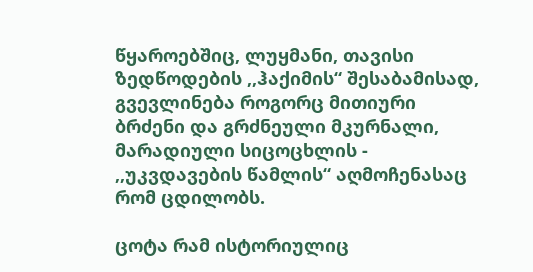წყაროებშიც, ლუყმანი, თავისი ზედწოდების ,,ჰაქიმის“ შესაბამისად, გვევლინება როგორც მითიური ბრძენი და გრძნეული მკურნალი, მარადიული სიცოცხლის - ,,უკვდავების წამლის“ აღმოჩენასაც რომ ცდილობს.

ცოტა რამ ისტორიულიც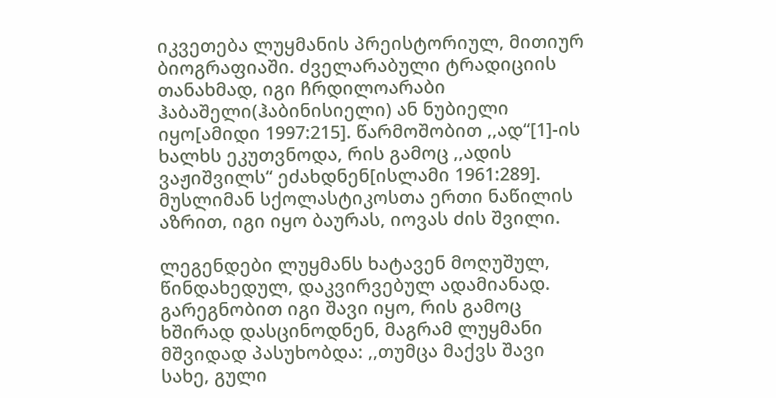იკვეთება ლუყმანის პრეისტორიულ, მითიურ ბიოგრაფიაში. ძველარაბული ტრადიციის თანახმად, იგი ჩრდილოარაბი ჰაბაშელი(ჰაბინისიელი) ან ნუბიელი იყო[ამიდი 1997:215]. წარმოშობით ,,ად“[1]-ის ხალხს ეკუთვნოდა, რის გამოც ,,ადის ვაჟიშვილს“ ეძახდნენ[ისლამი 1961:289]. მუსლიმან სქოლასტიკოსთა ერთი ნაწილის აზრით, იგი იყო ბაურას, იოვას ძის შვილი.

ლეგენდები ლუყმანს ხატავენ მოღუშულ, წინდახედულ, დაკვირვებულ ადამიანად. გარეგნობით იგი შავი იყო, რის გამოც ხშირად დასცინოდნენ, მაგრამ ლუყმანი მშვიდად პასუხობდა: ,,თუმცა მაქვს შავი სახე, გული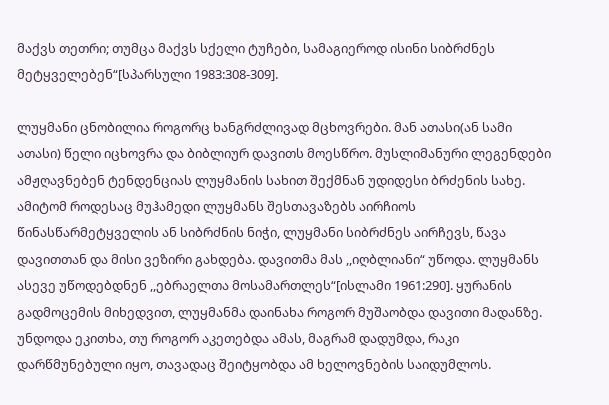მაქვს თეთრი; თუმცა მაქვს სქელი ტუჩები, სამაგიეროდ ისინი სიბრძნეს მეტყველებენ“[სპარსული 1983:308-309].

ლუყმანი ცნობილია როგორც ხანგრძლივად მცხოვრები. მან ათასი(ან სამი ათასი) წელი იცხოვრა და ბიბლიურ დავითს მოესწრო. მუსლიმანური ლეგენდები ამჟღავნებენ ტენდენციას ლუყმანის სახით შექმნან უდიდესი ბრძენის სახე. ამიტომ როდესაც მუჰამედი ლუყმანს შესთავაზებს აირჩიოს წინასწარმეტყველის ან სიბრძნის ნიჭი, ლუყმანი სიბრძნეს აირჩევს, წავა დავითთან და მისი ვეზირი გახდება. დავითმა მას ,,იღბლიანი“ უწოდა. ლუყმანს ასევე უწოდებდნენ ,,ებრაელთა მოსამართლეს“[ისლამი 1961:290]. ყურანის გადმოცემის მიხედვით, ლუყმანმა დაინახა როგორ მუშაობდა დავითი მადანზე. უნდოდა ეკითხა, თუ როგორ აკეთებდა ამას, მაგრამ დადუმდა, რაკი დარწმუნებული იყო, თავადაც შეიტყობდა ამ ხელოვნების საიდუმლოს.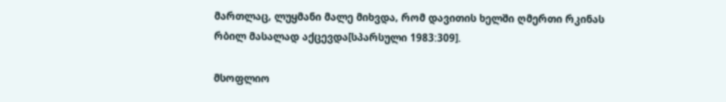მართლაც, ლუყმანი მალე მიხვდა, რომ დავითის ხელში ღმერთი რკინას რბილ მასალად აქცევდა[სპარსული 1983:309].

მსოფლიო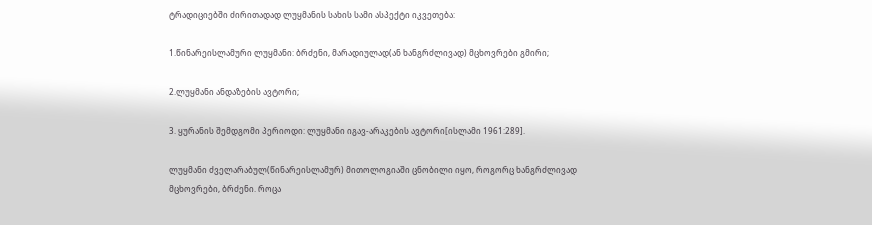ტრადიციებში ძირითადად ლუყმანის სახის სამი ასპექტი იკვეთება:

1.წინარეისლამური ლუყმანი: ბრძენი, მარადიულად(ან ხანგრძლივად) მცხოვრები გმირი;

2.ლუყმანი ანდაზების ავტორი;

3. ყურანის შემდგომი პერიოდი: ლუყმანი იგავ-არაკების ავტორი[ისლამი 1961:289].

ლუყმანი ძველარაბულ(წინარეისლამურ) მითოლოგიაში ცნობილი იყო, როგორც ხანგრძლივად მცხოვრები, ბრძენი. როცა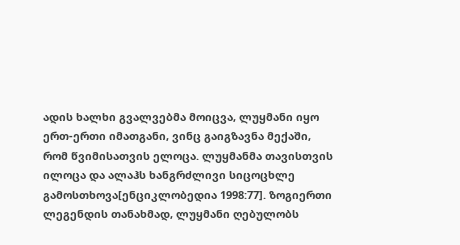ადის ხალხი გვალვებმა მოიცვა, ლუყმანი იყო ერთ-ერთი იმათგანი, ვინც გაიგზავნა მექაში, რომ წვიმისათვის ელოცა. ლუყმანმა თავისთვის ილოცა და ალაჰს ხანგრძლივი სიცოცხლე გამოსთხოვა[ენციკლობედია 1998:77]. ზოგიერთი ლეგენდის თანახმად, ლუყმანი ღებულობს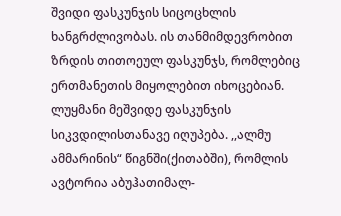შვიდი ფასკუნჯის სიცოცხლის ხანგრძლივობას. ის თანმიმდევრობით ზრდის თითოეულ ფასკუნჯს, რომლებიც ერთმანეთის მიყოლებით იხოცებიან. ლუყმანი მეშვიდე ფასკუნჯის სიკვდილისთანავე იღუპება. ,,ალმუ ამმარინის“ წიგნში(ქითაბში), რომლის ავტორია აბუჰათიმალ-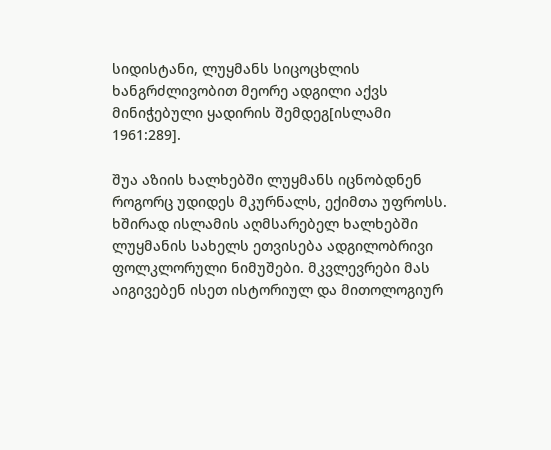სიდისტანი, ლუყმანს სიცოცხლის ხანგრძლივობით მეორე ადგილი აქვს მინიჭებული ყადირის შემდეგ[ისლამი 1961:289].

შუა აზიის ხალხებში ლუყმანს იცნობდნენ როგორც უდიდეს მკურნალს, ექიმთა უფროსს. ხშირად ისლამის აღმსარებელ ხალხებში ლუყმანის სახელს ეთვისება ადგილობრივი ფოლკლორული ნიმუშები. მკვლევრები მას აიგივებენ ისეთ ისტორიულ და მითოლოგიურ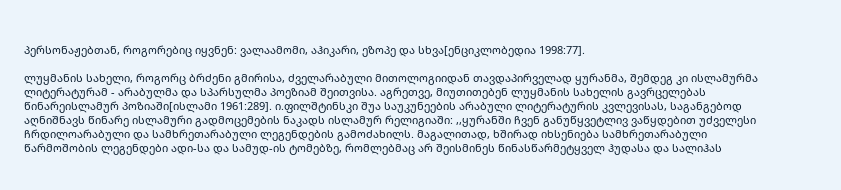პერსონაჟებთან, როგორებიც იყვნენ: ვალაამომი, აჰიკარი, ეზოპე და სხვა[ენციკლობედია 1998:77].

ლუყმანის სახელი, როგორც ბრძენი გმირისა, ძველარაბული მითოლოგიიდან თავდაპირველად ყურანმა, შემდეგ კი ისლამურმა ლიტერატურამ - არაბულმა და სპარსულმა პოეზიამ შეითვისა. აგრეთვე, მიუთითებენ ლუყმანის სახელის გავრცელებას წინარეისლამურ პოზიაში[ისლამი 1961:289]. ი.ფილშტინსკი შუა საუკუნეების არაბული ლიტერატურის კვლევისას, საგანგებოდ აღნიშნავს წინარე ისლამური გადმოცემების ნაკადს ისლამურ რელიგიაში: ,,ყურანში ჩვენ განუწყვეტლივ ვაწყდებით უძველესი ჩრდილოარაბული და სამხრეთარაბული ლეგენდების გამოძახილს. მაგალითად, ხშირად იხსენიება სამხრეთარაბული წარმოშობის ლეგენდები ადი-სა და სამუდ-ის ტომებზე, რომლებმაც არ შეისმინეს წინასწარმეტყველ ჰუდასა და სალიჰას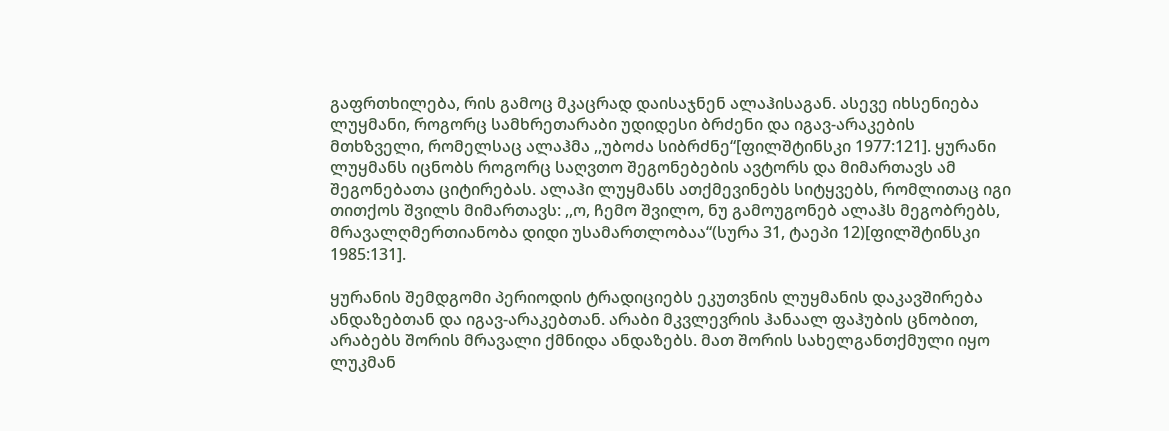გაფრთხილება, რის გამოც მკაცრად დაისაჯნენ ალაჰისაგან. ასევე იხსენიება ლუყმანი, როგორც სამხრეთარაბი უდიდესი ბრძენი და იგავ-არაკების მთხზველი, რომელსაც ალაჰმა ,,უბოძა სიბრძნე“[ფილშტინსკი 1977:121]. ყურანი ლუყმანს იცნობს როგორც საღვთო შეგონებების ავტორს და მიმართავს ამ შეგონებათა ციტირებას. ალაჰი ლუყმანს ათქმევინებს სიტყვებს, რომლითაც იგი თითქოს შვილს მიმართავს: ,,ო, ჩემო შვილო, ნუ გამოუგონებ ალაჰს მეგობრებს, მრავალღმერთიანობა დიდი უსამართლობაა“(სურა 31, ტაეპი 12)[ფილშტინსკი 1985:131].

ყურანის შემდგომი პერიოდის ტრადიციებს ეკუთვნის ლუყმანის დაკავშირება ანდაზებთან და იგავ-არაკებთან. არაბი მკვლევრის ჰანაალ ფაჰუბის ცნობით, არაბებს შორის მრავალი ქმნიდა ანდაზებს. მათ შორის სახელგანთქმული იყო ლუკმან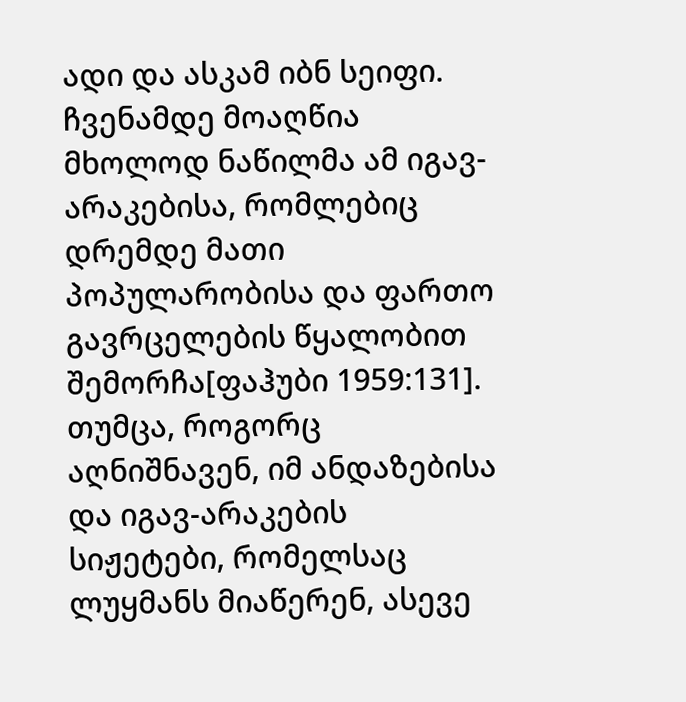ადი და ასკამ იბნ სეიფი. ჩვენამდე მოაღწია მხოლოდ ნაწილმა ამ იგავ-არაკებისა, რომლებიც დრემდე მათი პოპულარობისა და ფართო გავრცელების წყალობით შემორჩა[ფაჰუბი 1959:131]. თუმცა, როგორც აღნიშნავენ, იმ ანდაზებისა და იგავ-არაკების სიჟეტები, რომელსაც ლუყმანს მიაწერენ, ასევე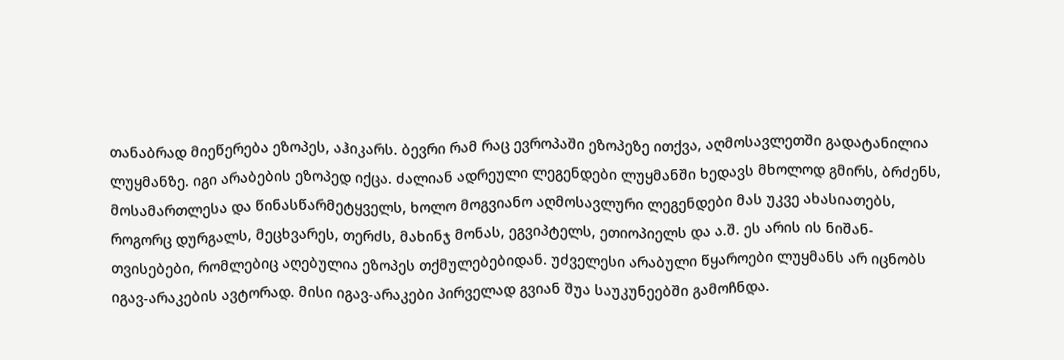თანაბრად მიეწერება ეზოპეს, აჰიკარს. ბევრი რამ რაც ევროპაში ეზოპეზე ითქვა, აღმოსავლეთში გადატანილია ლუყმანზე. იგი არაბების ეზოპედ იქცა. ძალიან ადრეული ლეგენდები ლუყმანში ხედავს მხოლოდ გმირს, ბრძენს, მოსამართლესა და წინასწარმეტყველს, ხოლო მოგვიანო აღმოსავლური ლეგენდები მას უკვე ახასიათებს, როგორც დურგალს, მეცხვარეს, თერძს, მახინჯ მონას, ეგვიპტელს, ეთიოპიელს და ა.შ. ეს არის ის ნიშან-თვისებები, რომლებიც აღებულია ეზოპეს თქმულებებიდან. უძველესი არაბული წყაროები ლუყმანს არ იცნობს იგავ-არაკების ავტორად. მისი იგავ-არაკები პირველად გვიან შუა საუკუნეებში გამოჩნდა.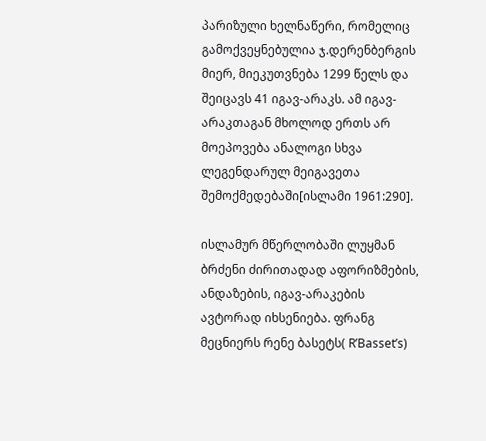პარიზული ხელნაწერი, რომელიც გამოქვეყნებულია ჯ.დერენბერგის მიერ, მიეკუთვნება 1299 წელს და შეიცავს 41 იგავ-არაკს. ამ იგავ-არაკთაგან მხოლოდ ერთს არ მოეპოვება ანალოგი სხვა ლეგენდარულ მეიგავეთა შემოქმედებაში[ისლამი 1961:290].

ისლამურ მწერლობაში ლუყმან ბრძენი ძირითადად აფორიზმების, ანდაზების, იგავ-არაკების ავტორად იხსენიება. ფრანგ მეცნიერს რენე ბასეტს( R’Basset’s)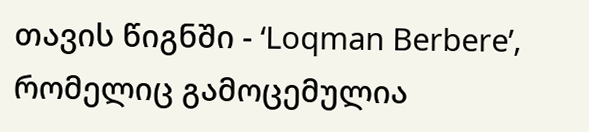თავის წიგნში - ‘Loqman Berbere’, რომელიც გამოცემულია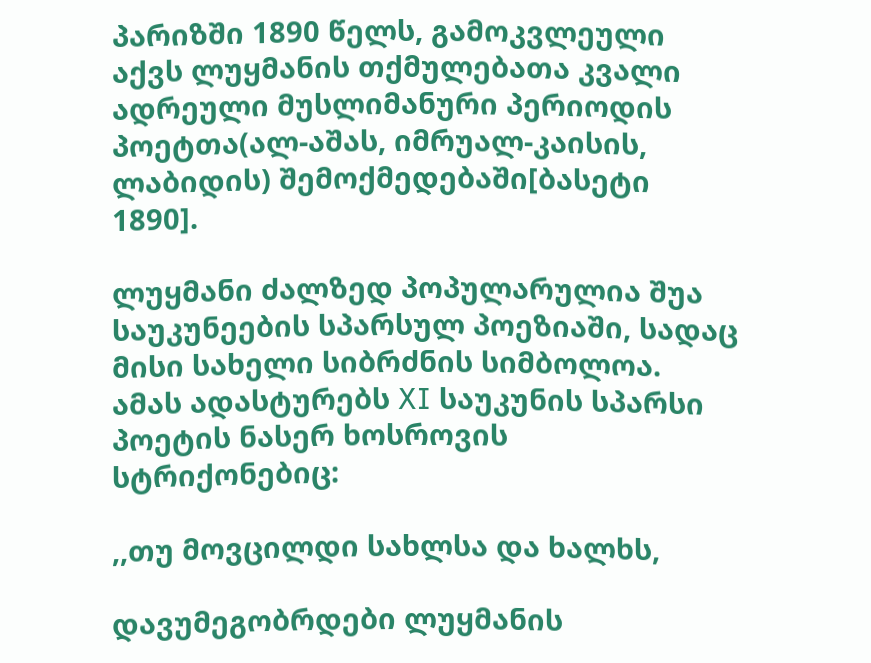პარიზში 1890 წელს, გამოკვლეული აქვს ლუყმანის თქმულებათა კვალი ადრეული მუსლიმანური პერიოდის პოეტთა(ალ-აშას, იმრუალ-კაისის, ლაბიდის) შემოქმედებაში[ბასეტი 1890].

ლუყმანი ძალზედ პოპულარულია შუა საუკუნეების სპარსულ პოეზიაში, სადაც მისი სახელი სიბრძნის სიმბოლოა. ამას ადასტურებს XI საუკუნის სპარსი პოეტის ნასერ ხოსროვის სტრიქონებიც:

,,თუ მოვცილდი სახლსა და ხალხს,

დავუმეგობრდები ლუყმანის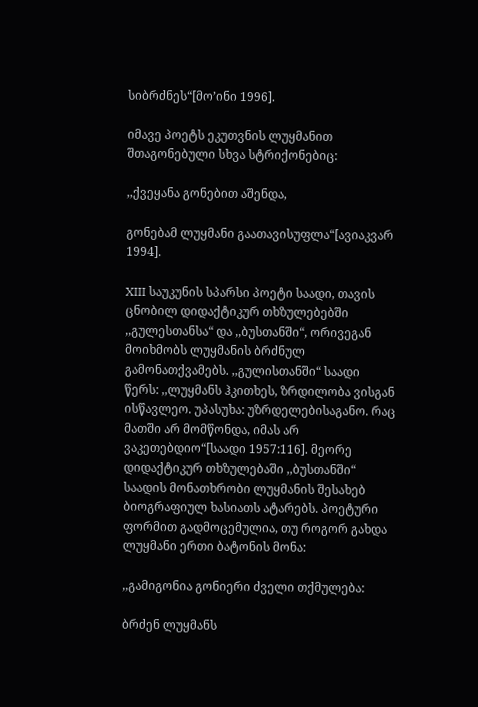სიბრძნეს“[მო’ინი 1996].

იმავე პოეტს ეკუთვნის ლუყმანით შთაგონებული სხვა სტრიქონებიც:

,,ქვეყანა გონებით აშენდა,

გონებამ ლუყმანი გაათავისუფლა“[ავიაკვარ 1994].

XIII საუკუნის სპარსი პოეტი საადი, თავის ცნობილ დიდაქტიკურ თხზულებებში ,,გულესთანსა“ და ,,ბუსთანში“, ორივეგან მოიხმობს ლუყმანის ბრძნულ გამონათქვამებს. ,,გულისთანში“ საადი წერს: ,,ლუყმანს ჰკითხეს, ზრდილობა ვისგან ისწავლეო. უპასუხა: უზრდელებისაგანო. რაც მათში არ მომწონდა, იმას არ ვაკეთებდიო“[საადი 1957:116]. მეორე დიდაქტიკურ თხზულებაში ,,ბუსთანში“ საადის მონათხრობი ლუყმანის შესახებ ბიოგრაფიულ ხასიათს ატარებს. პოეტური ფორმით გადმოცემულია, თუ როგორ გახდა ლუყმანი ერთი ბატონის მონა:

,,გამიგონია გონიერი ძველი თქმულება:

ბრძენ ლუყმანს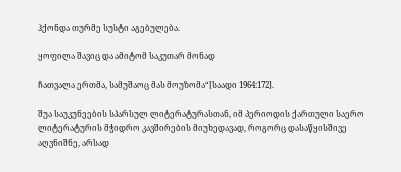ჰქონდა თურმე სუსტი აგებულება.

ყოფილა შავიც და ამიტომ საკუთარ მონად

ჩათვალა ერთმა, სამუშაოც მას მოუზომა“[საადი 1964:172].

შუა საუკუნეების სპარსულ ლიტერატურასთან, იმ პერიოდის ქართული საერო ლიტერატურის მჭიდრო კავშირების მიუხედავად, როგორც დასაწყისშივე აღვნიშნე, არსად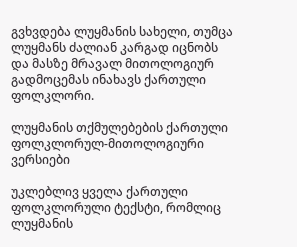გვხვდება ლუყმანის სახელი, თუმცა ლუყმანს ძალიან კარგად იცნობს და მასზე მრავალ მითოლოგიურ გადმოცემას ინახავს ქართული ფოლკლორი.

ლუყმანის თქმულებების ქართული ფოლკლორულ-მითოლოგიური ვერსიები

უკლებლივ ყველა ქართული ფოლკლორული ტექსტი, რომლიც ლუყმანის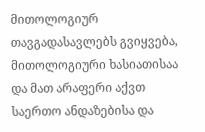მითოლოგიურ თავგადასავლებს გვიყვება, მითოლოგიური ხასიათისაა და მათ არაფერი აქვთ საერთო ანდაზებისა და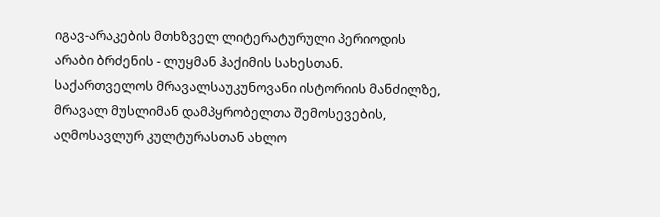იგავ-არაკების მთხზველ ლიტერატურული პერიოდის არაბი ბრძენის - ლუყმან ჰაქიმის სახესთან. საქართველოს მრავალსაუკუნოვანი ისტორიის მანძილზე, მრავალ მუსლიმან დამპყრობელთა შემოსევების, აღმოსავლურ კულტურასთან ახლო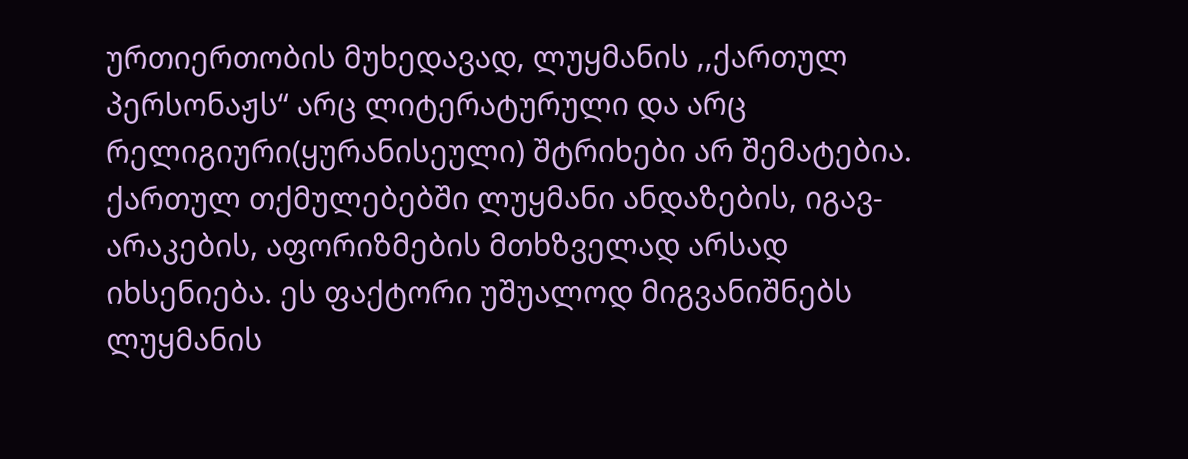ურთიერთობის მუხედავად, ლუყმანის ,,ქართულ პერსონაჟს“ არც ლიტერატურული და არც რელიგიური(ყურანისეული) შტრიხები არ შემატებია. ქართულ თქმულებებში ლუყმანი ანდაზების, იგავ-არაკების, აფორიზმების მთხზველად არსად იხსენიება. ეს ფაქტორი უშუალოდ მიგვანიშნებს ლუყმანის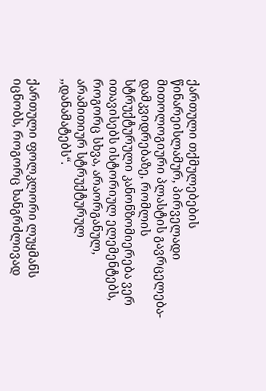ქართული თქმულებების წინარეისლამურ, პირველადი მითოლოგიური პლასტის გავრცელება-დამკვიდრებაზე, რომლის სტრუქტურული კანონზომიერება ვერ ითავისებს ისტორიულ ელემენტებს, როგორც სხვა, არაორგანულ, არამითიურ სტრუქტურულ ,,დანამატებს“.

ქართული ფოლკლორი ლუყმანს იცნობს, როგორც ხანგრძლივად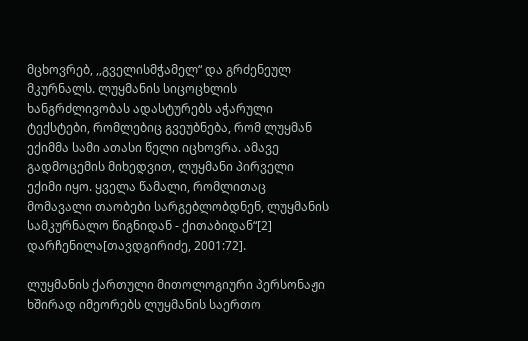მცხოვრებ, ,,გველისმჭამელ“ და გრძენეულ მკურნალს. ლუყმანის სიცოცხლის ხანგრძლივობას ადასტურებს აჭარული ტექსტები, რომლებიც გვეუბნება, რომ ლუყმან ექიმმა სამი ათასი წელი იცხოვრა. ამავე გადმოცემის მიხედვით, ლუყმანი პირველი ექიმი იყო. ყველა წამალი, რომლითაც მომავალი თაობები სარგებლობდნენ, ლუყმანის სამკურნალო წიგნიდან - ქითაბიდან“[2] დარჩენილა[თავდგირიძე, 2001:72].

ლუყმანის ქართული მითოლოგიური პერსონაჟი ხშირად იმეორებს ლუყმანის საერთო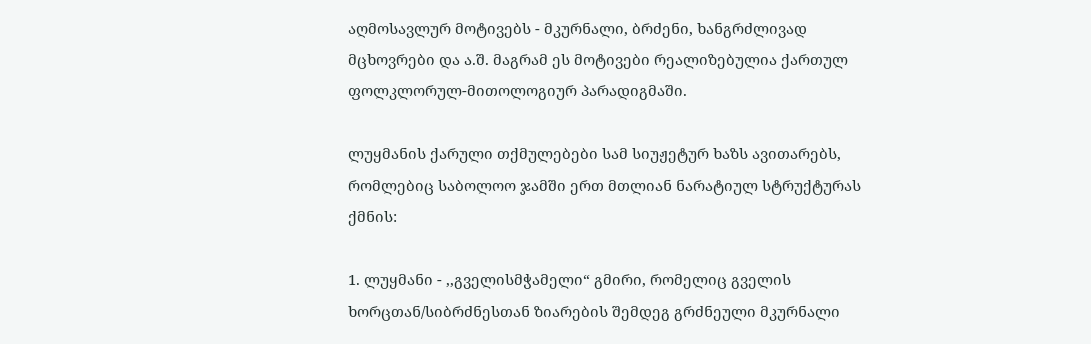აღმოსავლურ მოტივებს - მკურნალი, ბრძენი, ხანგრძლივად მცხოვრები და ა.შ. მაგრამ ეს მოტივები რეალიზებულია ქართულ ფოლკლორულ-მითოლოგიურ პარადიგმაში.

ლუყმანის ქარული თქმულებები სამ სიუჟეტურ ხაზს ავითარებს, რომლებიც საბოლოო ჯამში ერთ მთლიან ნარატიულ სტრუქტურას ქმნის:

1. ლუყმანი - ,,გველისმჭამელი“ გმირი, რომელიც გველის ხორცთან/სიბრძნესთან ზიარების შემდეგ გრძნეული მკურნალი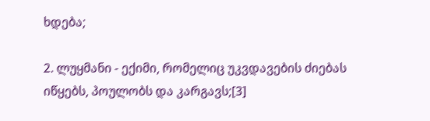ხდება;

2. ლუყმანი - ექიმი, რომელიც უკვდავების ძიებას იწყებს, პოულობს და კარგავს;[3]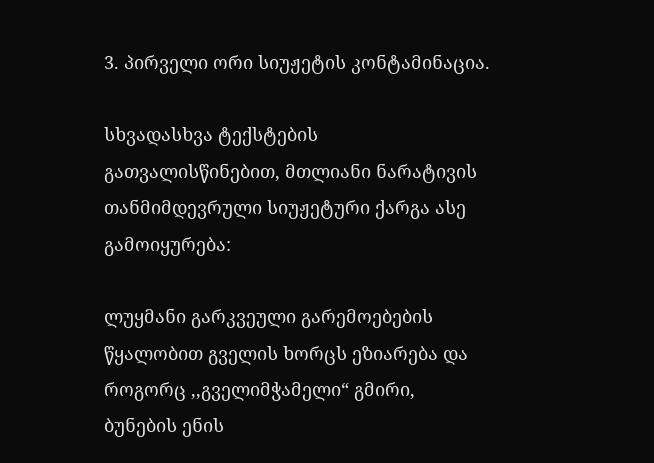3. პირველი ორი სიუჟეტის კონტამინაცია.

სხვადასხვა ტექსტების გათვალისწინებით, მთლიანი ნარატივის თანმიმდევრული სიუჟეტური ქარგა ასე გამოიყურება:

ლუყმანი გარკვეული გარემოებების წყალობით გველის ხორცს ეზიარება და როგორც ,,გველიმჭამელი“ გმირი, ბუნების ენის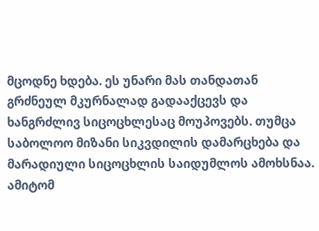მცოდნე ხდება. ეს უნარი მას თანდათან გრძნეულ მკურნალად გადააქცევს და ხანგრძლივ სიცოცხლესაც მოუპოვებს. თუმცა საბოლოო მიზანი სიკვდილის დამარცხება და მარადიული სიცოცხლის საიდუმლოს ამოხსნაა. ამიტომ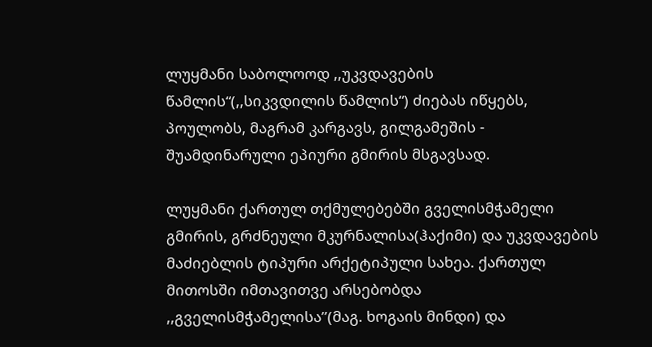ლუყმანი საბოლოოდ ,,უკვდავების წამლის“(,,სიკვდილის წამლის“) ძიებას იწყებს, პოულობს, მაგრამ კარგავს, გილგამეშის - შუამდინარული ეპიური გმირის მსგავსად.

ლუყმანი ქართულ თქმულებებში გველისმჭამელი გმირის, გრძნეული მკურნალისა(ჰაქიმი) და უკვდავების მაძიებლის ტიპური არქეტიპული სახეა. ქართულ მითოსში იმთავითვე არსებობდა ,,გველისმჭამელისა’’(მაგ. ხოგაის მინდი) და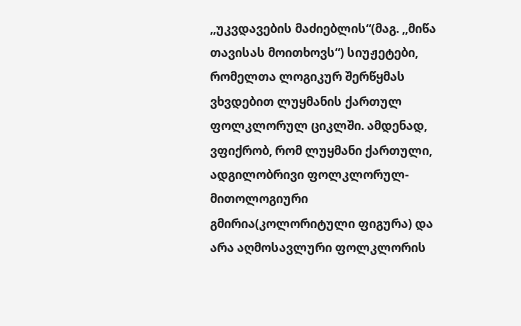,,უკვდავების მაძიებლის“(მაგ. ,,მიწა თავისას მოითხოვს“) სიუჟეტები, რომელთა ლოგიკურ შერწყმას ვხვდებით ლუყმანის ქართულ ფოლკლორულ ციკლში. ამდენად, ვფიქრობ, რომ ლუყმანი ქართული, ადგილობრივი ფოლკლორულ-მითოლოგიური გმირია(კოლორიტული ფიგურა) და არა აღმოსავლური ფოლკლორის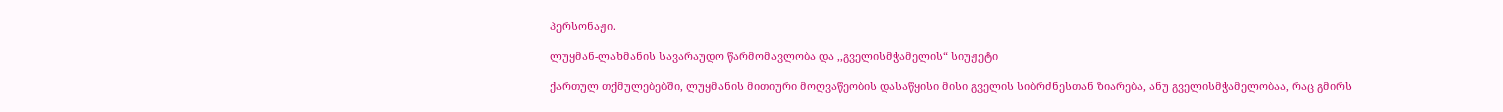პერსონაჟი.

ლუყმან-ლახმანის სავარაუდო წარმომავლობა და ,,გველისმჭამელის“ სიუჟეტი

ქართულ თქმულებებში, ლუყმანის მითიური მოღვაწეობის დასაწყისი მისი გველის სიბრძნესთან ზიარება, ანუ გველისმჭამელობაა, რაც გმირს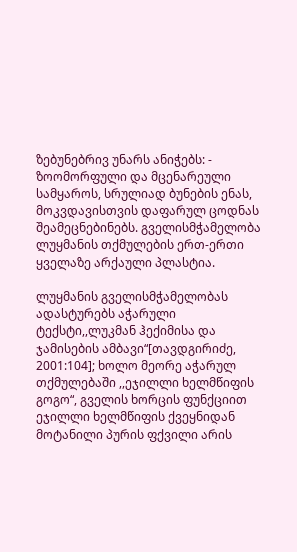ზებუნებრივ უნარს ანიჭებს: - ზოომორფული და მცენარეული სამყაროს, სრულიად ბუნების ენას, მოკვდავისთვის დაფარულ ცოდნას შეამეცნებინებს. გველისმჭამელობა ლუყმანის თქმულების ერთ-ერთი ყველაზე არქაული პლასტია.

ლუყმანის გველისმჭამელობას ადასტურებს აჭარული ტექსტი,,ლუკმან ჰექიმისა და ჯამისების ამბავი“[თავდგირიძე, 2001:104]; ხოლო მეორე აჭარულ თქმულებაში ,,ეჯილლი ხელმწიფის გოგო“, გველის ხორცის ფუნქციით ეჯილლი ხელმწიფის ქვეყნიდან მოტანილი პურის ფქვილი არის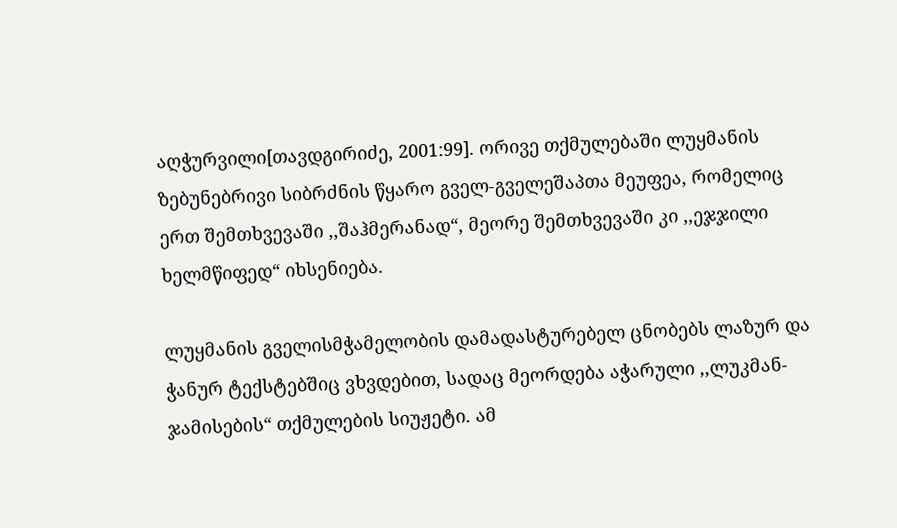აღჭურვილი[თავდგირიძე, 2001:99]. ორივე თქმულებაში ლუყმანის ზებუნებრივი სიბრძნის წყარო გველ-გველეშაპთა მეუფეა, რომელიც ერთ შემთხვევაში ,,შაჰმერანად“, მეორე შემთხვევაში კი ,,ეჯჯილი ხელმწიფედ“ იხსენიება.

ლუყმანის გველისმჭამელობის დამადასტურებელ ცნობებს ლაზურ და ჭანურ ტექსტებშიც ვხვდებით, სადაც მეორდება აჭარული ,,ლუკმან-ჯამისების“ თქმულების სიუჟეტი. ამ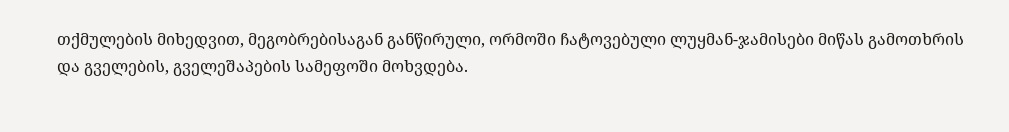თქმულების მიხედვით, მეგობრებისაგან განწირული, ორმოში ჩატოვებული ლუყმან-ჯამისები მიწას გამოთხრის და გველების, გველეშაპების სამეფოში მოხვდება.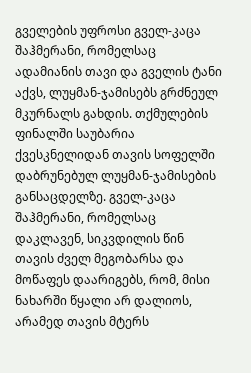გველების უფროსი გველ-კაცა შაჰმერანი, რომელსაც ადამიანის თავი და გველის ტანი აქვს, ლუყმან-ჯამისებს გრძნეულ მკურნალს გახდის. თქმულების ფინალში საუბარია ქვესკნელიდან თავის სოფელში დაბრუნებულ ლუყმან-ჯამისების განსაცდელზე. გველ-კაცა შაჰმერანი, რომელსაც დაკლავენ, სიკვდილის წინ თავის ძველ მეგობარსა და მოწაფეს დაარიგებს, რომ, მისი ნახარში წყალი არ დალიოს, არამედ თავის მტერს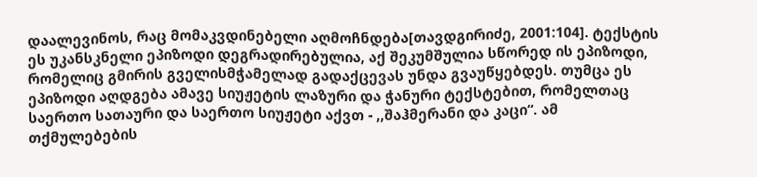დაალევინოს, რაც მომაკვდინებელი აღმოჩნდება[თავდგირიძე, 2001:104]. ტექსტის ეს უკანსკნელი ეპიზოდი დეგრადირებულია, აქ შეკუმშულია სწორედ ის ეპიზოდი, რომელიც გმირის გველისმჭამელად გადაქცევას უნდა გვაუწყებდეს. თუმცა ეს ეპიზოდი აღდგება ამავე სიუჟეტის ლაზური და ჭანური ტექსტებით, რომელთაც საერთო სათაური და საერთო სიუჟეტი აქვთ - ,,შაჰმერანი და კაცი“. ამ თქმულებების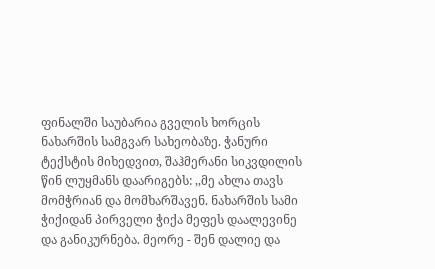ფინალში საუბარია გველის ხორცის ნახარშის სამგვარ სახეობაზე. ჭანური ტექსტის მიხედვით, შაჰმერანი სიკვდილის წინ ლუყმანს დაარიგებს: ,,მე ახლა თავს მომჭრიან და მომხარშავენ. ნახარშის სამი ჭიქიდან პირველი ჭიქა მეფეს დაალევინე და განიკურნება. მეორე - შენ დალიე და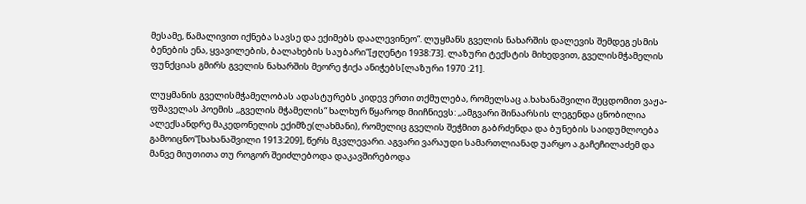მესამე, წამალივით იქნება სავსე და ექიმებს დაალევინეო“. ლუყმანს გველის ნახარშის დალევის შემდეგ ესმის ბენების ენა, ყვავილების, ბალახების საუბარი“[ჟღენტი 1938:73]. ლაზური ტექსტის მიხედვით, გველისმჭამელის ფუნქციას გმირს გველის ნახარშის მეორე ჭიქა ანიჭებს[ლაზური 1970 :21].

ლუყმანის გველისმჭამელობას ადასტურებს კიდევ ერთი თქმულება, რომელსაც ა.ხახანაშვილი შეცდომით ვაჟა-ფშაველას პოემის ,,გველის მჭამელის“ ხალხურ წყაროდ მიიჩნიევს: ,,ამგვარი შინაარსის ლეგენდა ცნობილია ალექსანდრე მაკედონელის ექიმზე(ლახმანი), რომელიც გველის შეჭმით გაბრძენდა და ბუნების საიდუმლოება გამოიცნო“[ხახანაშვილი 1913:209], წერს მკვლევარი. აგვარი ვარაუდი სამართლიანად უარყო ა.გაჩეჩილაძემ და მანვე მიუთითა თუ როგორ შეიძლებოდა დაკავშირებოდა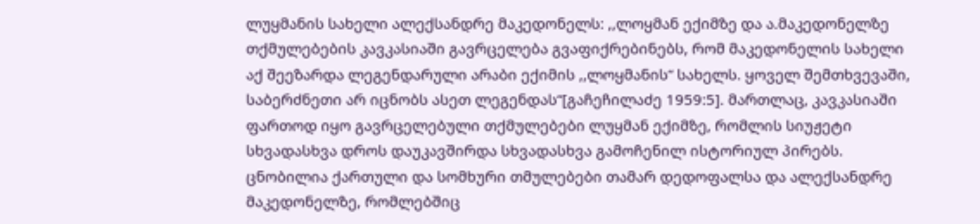ლუყმანის სახელი ალექსანდრე მაკედონელს: ,,ლოყმან ექიმზე და ა.მაკედონელზე თქმულებების კავკასიაში გავრცელება გვაფიქრებინებს, რომ მაკედონელის სახელი აქ შეეზარდა ლეგენდარული არაბი ექიმის ,,ლოყმანის“ სახელს. ყოველ შემთხვევაში, საბერძნეთი არ იცნობს ასეთ ლეგენდას“[გაჩეჩილაძე 1959:5]. მართლაც, კავკასიაში ფართოდ იყო გავრცელებული თქმულებები ლუყმან ექიმზე, რომლის სიუჟეტი სხვადასხვა დროს დაუკავშირდა სხვადასხვა გამოჩენილ ისტორიულ პირებს. ცნობილია ქართული და სომხური თმულებები თამარ დედოფალსა და ალექსანდრე მაკედონელზე, რომლებშიც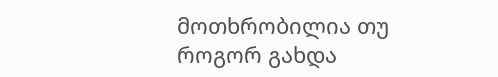მოთხრობილია თუ როგორ გახდა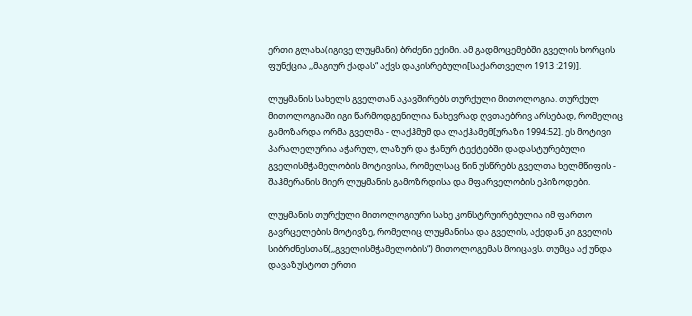ერთი გლახა(იგივე ლუყმანი) ბრძენი ექიმი. ამ გადმოცემებში გველის ხორცის ფუნქცია ,,მაგიურ ქადას“ აქვს დაკისრებული[საქართველო 1913 :219)].

ლუყმანის სახელს გველთან აკავშირებს თურქული მითოლოგია. თურქულ მითოლოგიაში იგი წარმოდგენილია ნახევრად ღვთაებრივ არსებად, რომელიც გამოზარდა ორმა გველმა - ლაქჰმუმ და ლაქჰამემ[ურაზი 1994:52]. ეს მოტივი პარალელურია აჭარულ, ლაზურ და ჭანურ ტექტებში დადასტურებული გველისმჭამელობის მოტივისა, რომელსაც წინ უსწრებს გველთა ხელმწიფის - შაჰმერანის მიერ ლუყმანის გამოზრდისა და მფარველობის ეპიზოდები.

ლუყმანის თურქული მითოლოგიური სახე კონსტრუირებულია იმ ფართო გავრცელების მოტივზე, რომელიც ლუყმანისა და გველის, აქედან კი გველის სიბრძნესთან(,,გველისმჭამელობის“) მითოლოგემას მოიცავს. თუმცა აქ უნდა დავაზუსტოთ ერთი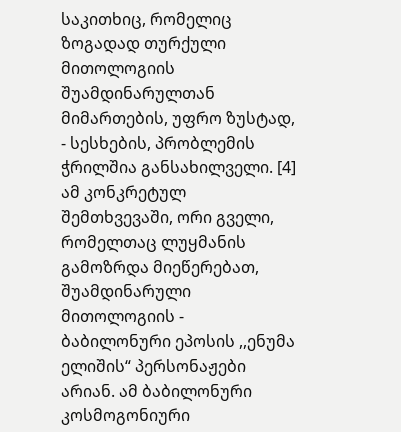საკითხიც, რომელიც ზოგადად თურქული მითოლოგიის შუამდინარულთან მიმართების, უფრო ზუსტად, - სესხების, პრობლემის ჭრილშია განსახილველი. [4] ამ კონკრეტულ შემთხვევაში, ორი გველი, რომელთაც ლუყმანის გამოზრდა მიეწერებათ, შუამდინარული მითოლოგიის - ბაბილონური ეპოსის ,,ენუმა ელიშის“ პერსონაჟები არიან. ამ ბაბილონური კოსმოგონიური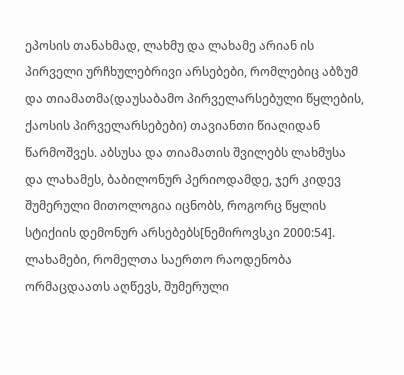ეპოსის თანახმად, ლახმუ და ლახამე არიან ის პირველი ურჩხულებრივი არსებები, რომლებიც აბზუმ და თიამათმა(დაუსაბამო პირველარსებული წყლების, ქაოსის პირველარსებები) თავიანთი წიაღიდან წარმოშვეს. აბსუსა და თიამათის შვილებს ლახმუსა და ლახამეს, ბაბილონურ პერიოდამდე, ჯერ კიდევ შუმერული მითოლოგია იცნობს, როგორც წყლის სტიქიის დემონურ არსებებს[ნემიროვსკი 2000:54]. ლახამები, რომელთა საერთო რაოდენობა ორმაცდაათს აღწევს, შუმერული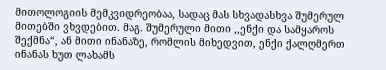მითოლოგიის მემკვიდრეობაა, სადაც მას სხვადასხვა შუმერულ მითებში ვხვდებით. მაგ. შუმერული მითი ,,ენქი და სამყაროს შექმნა“, ან მითი ინანაზე, რომლის მიხედვით, ენქი ქალღმერთ ინანას ხუთ ლახამს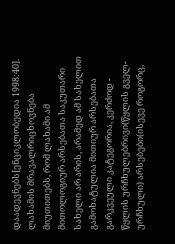დაადევნებს[ენციკლობედია 1998:40]. ლახამის მრავალრიცხოვნება მიუთითებს, რომ ლახამი ამ მითოლოგიურ არსებათა საკუთარი სახელი არ არის, არამედ ამ სახელით გამოხატულია მითიურ არსებათა გარკვეული კატეგორია, კერძოდ - წყლის ურჩხულებრივი(წყლის გველ-ურჩხული) არსებები(ისევე როგორც,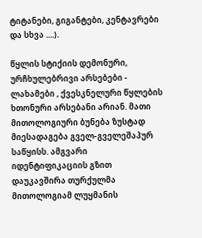ტიტანები, გიგანტები, კენტავრები და სხვა ....).

წყლის სტიქიის დემონური, ურჩხულებრივი არსებები - ლახამები , ქვესკნელური წყლების ხთონური არსებანი არიან. მათი მითოლოგიური ბუნება ზუსტად მიესადაგება გველ-გველეშაპურ საწყისს. ამგვარი იდენტიფიკაციის გზით დაუკავშირა თურქულმა მითოლოგიამ ლუყმანის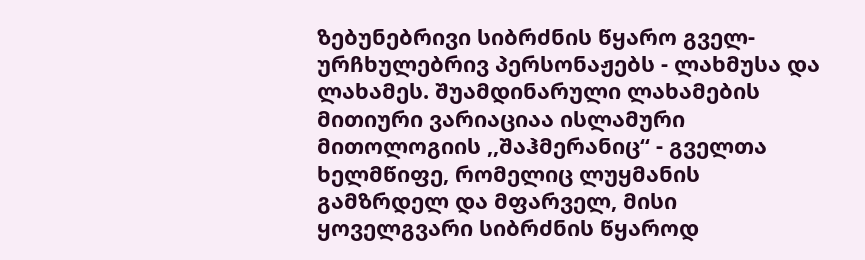ზებუნებრივი სიბრძნის წყარო გველ-ურჩხულებრივ პერსონაჟებს - ლახმუსა და ლახამეს. შუამდინარული ლახამების მითიური ვარიაციაა ისლამური მითოლოგიის ,,შაჰმერანიც“ - გველთა ხელმწიფე, რომელიც ლუყმანის გამზრდელ და მფარველ, მისი ყოველგვარი სიბრძნის წყაროდ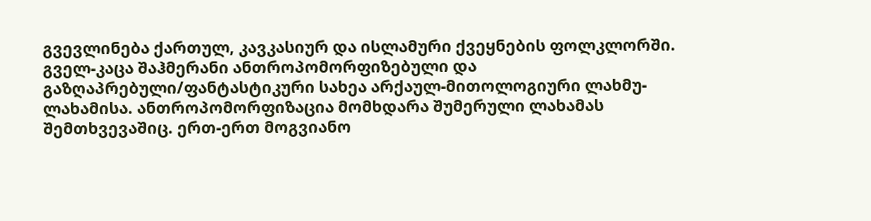გვევლინება ქართულ, კავკასიურ და ისლამური ქვეყნების ფოლკლორში. გველ-კაცა შაჰმერანი ანთროპომორფიზებული და გაზღაპრებული/ფანტასტიკური სახეა არქაულ-მითოლოგიური ლახმუ-ლახამისა. ანთროპომორფიზაცია მომხდარა შუმერული ლახამას შემთხვევაშიც. ერთ-ერთ მოგვიანო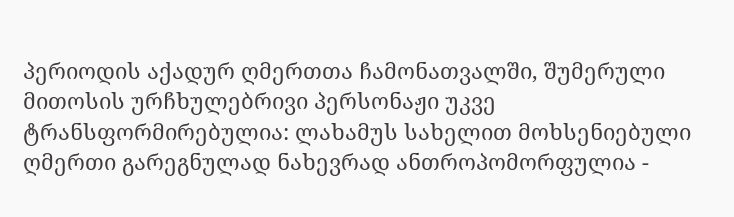პერიოდის აქადურ ღმერთთა ჩამონათვალში, შუმერული მითოსის ურჩხულებრივი პერსონაჟი უკვე ტრანსფორმირებულია: ლახამუს სახელით მოხსენიებული ღმერთი გარეგნულად ნახევრად ანთროპომორფულია -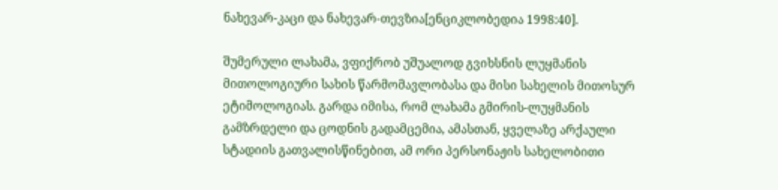ნახევარ-კაცი და ნახევარ-თევზია[ენციკლობედია 1998:40].

შუმერული ლახამა, ვფიქრობ უშუალოდ გვიხსნის ლუყმანის მითოლოგიური სახის წარმომავლობასა და მისი სახელის მითოსურ ეტიმოლოგიას. გარდა იმისა, რომ ლახამა გმირის-ლუყმანის გამზრდელი და ცოდნის გადამცემია, ამასთან, ყველაზე არქაული სტადიის გათვალისწინებით, ამ ორი პერსონაჟის სახელობითი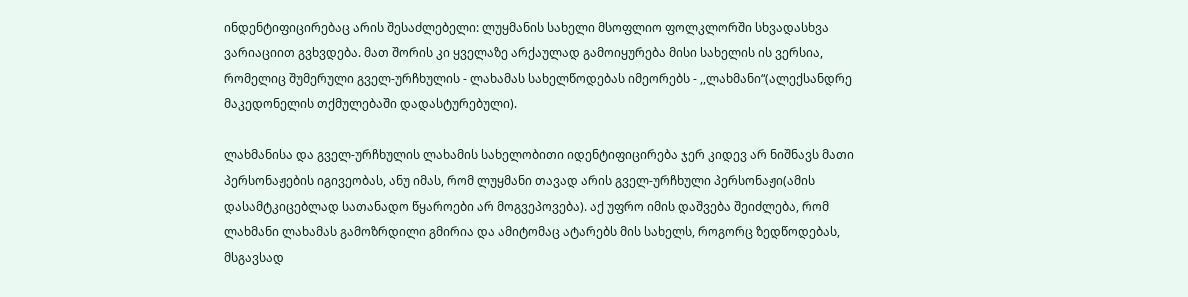ინდენტიფიცირებაც არის შესაძლებელი: ლუყმანის სახელი მსოფლიო ფოლკლორში სხვადასხვა ვარიაციით გვხვდება. მათ შორის კი ყველაზე არქაულად გამოიყურება მისი სახელის ის ვერსია, რომელიც შუმერული გველ-ურჩხულის - ლახამას სახელწოდებას იმეორებს - ,,ლახმანი“(ალექსანდრე მაკედონელის თქმულებაში დადასტურებული).

ლახმანისა და გველ-ურჩხულის ლახამის სახელობითი იდენტიფიცირება ჯერ კიდევ არ ნიშნავს მათი პერსონაჟების იგივეობას, ანუ იმას, რომ ლუყმანი თავად არის გველ-ურჩხული პერსონაჟი(ამის დასამტკიცებლად სათანადო წყაროები არ მოგვეპოვება). აქ უფრო იმის დაშვება შეიძლება, რომ ლახმანი ლახამას გამოზრდილი გმირია და ამიტომაც ატარებს მის სახელს, როგორც ზედწოდებას, მსგავსად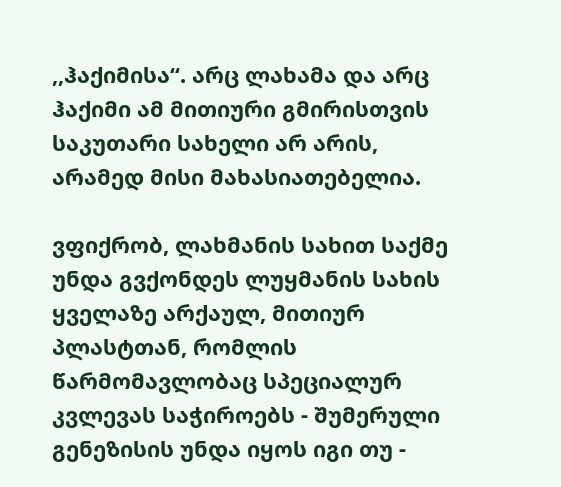,,ჰაქიმისა“. არც ლახამა და არც ჰაქიმი ამ მითიური გმირისთვის საკუთარი სახელი არ არის, არამედ მისი მახასიათებელია.

ვფიქრობ, ლახმანის სახით საქმე უნდა გვქონდეს ლუყმანის სახის ყველაზე არქაულ, მითიურ პლასტთან, რომლის წარმომავლობაც სპეციალურ კვლევას საჭიროებს - შუმერული გენეზისის უნდა იყოს იგი თუ -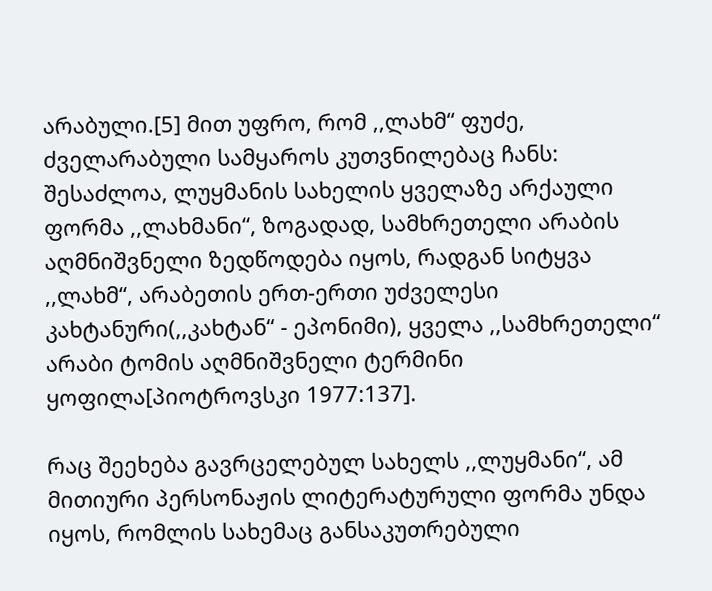არაბული.[5] მით უფრო, რომ ,,ლახმ“ ფუძე, ძველარაბული სამყაროს კუთვნილებაც ჩანს: შესაძლოა, ლუყმანის სახელის ყველაზე არქაული ფორმა ,,ლახმანი“, ზოგადად, სამხრეთელი არაბის აღმნიშვნელი ზედწოდება იყოს, რადგან სიტყვა ,,ლახმ“, არაბეთის ერთ-ერთი უძველესი კახტანური(,,კახტან“ - ეპონიმი), ყველა ,,სამხრეთელი“ არაბი ტომის აღმნიშვნელი ტერმინი ყოფილა[პიოტროვსკი 1977:137].

რაც შეეხება გავრცელებულ სახელს ,,ლუყმანი“, ამ მითიური პერსონაჟის ლიტერატურული ფორმა უნდა იყოს, რომლის სახემაც განსაკუთრებული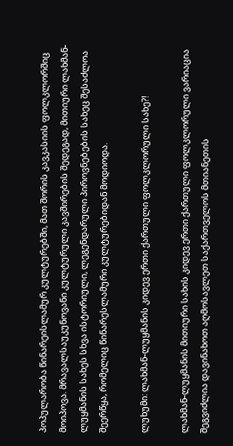პოპულარობა წინარეისლამურ კულტურებში, მათ შორის კავკასიის ფოლკლორშიც მოიპოვა. მრავალსაუკუნოვანი კულტურული კავშირების შედეგად, მითიური ლახმან-ლუყმანის სახეს სხვა ისტორიული, ლეგენდარული პიროვნებების სახეც შესაძლოა შეერწყა, რომელიც წინარესლამური კულტურებიდან მოდიოდა.

ლუხუმი: ლახმან-ლუყმანის კიდევ ერთი ქართული ფოლკლორული სახე?!

ლახმან-ლუყმანის მითიური სახის კიდევ ერთი ქართული ფოლკლორული ვარიაცია შეგვიძლია დავინახოთ აღმოსავლეთ საქართველოს მთიანეთის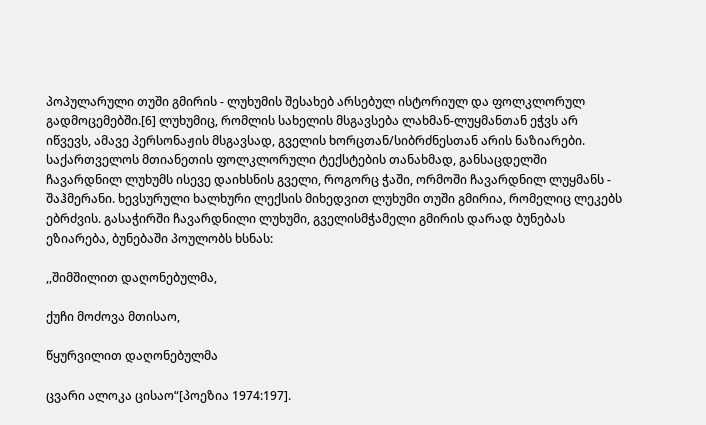პოპულარული თუში გმირის - ლუხუმის შესახებ არსებულ ისტორიულ და ფოლკლორულ გადმოცემებში.[6] ლუხუმიც, რომლის სახელის მსგავსება ლახმან-ლუყმანთან ეჭვს არ იწვევს, ამავე პერსონაჟის მსგავსად, გველის ხორცთან/სიბრძნესთან არის ნაზიარები. საქართველოს მთიანეთის ფოლკლორული ტექსტების თანახმად, განსაცდელში ჩავარდნილ ლუხუმს ისევე დაიხსნის გველი, როგორც ჭაში, ორმოში ჩავარდნილ ლუყმანს - შაჰმერანი. ხევსურული ხალხური ლექსის მიხედვით ლუხუმი თუში გმირია, რომელიც ლეკებს ებრძვის. გასაჭირში ჩავარდნილი ლუხუმი, გველისმჭამელი გმირის დარად ბუნებას ეზიარება, ბუნებაში პოულობს ხსნას:

,,შიმშილით დაღონებულმა,

ქუჩი მოძოვა მთისაო,

წყურვილით დაღონებულმა

ცვარი ალოკა ცისაო“[პოეზია 1974:197].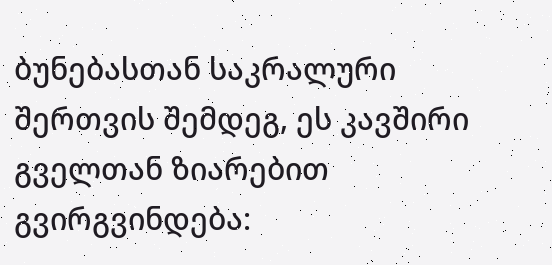ბუნებასთან საკრალური შერთვის შემდეგ, ეს კავშირი გველთან ზიარებით გვირგვინდება: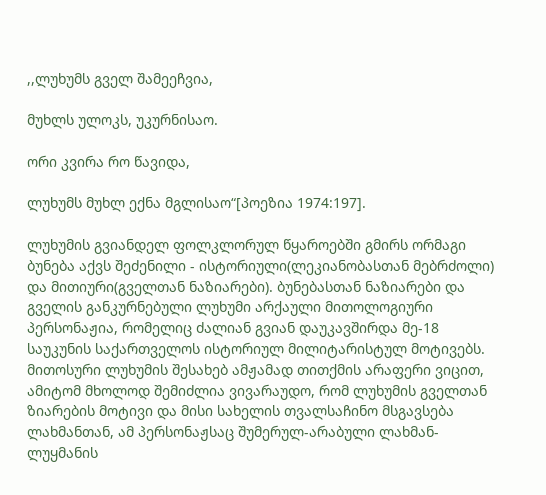,,ლუხუმს გველ შამეეჩვია,

მუხლს ულოკს, უკურნისაო.

ორი კვირა რო წავიდა,

ლუხუმს მუხლ ექნა მგლისაო“[პოეზია 1974:197].

ლუხუმის გვიანდელ ფოლკლორულ წყაროებში გმირს ორმაგი ბუნება აქვს შეძენილი - ისტორიული(ლეკიანობასთან მებრძოლი) და მითიური(გველთან ნაზიარები). ბუნებასთან ნაზიარები და გველის განკურნებული ლუხუმი არქაული მითოლოგიური პერსონაჟია, რომელიც ძალიან გვიან დაუკავშირდა მე-18 საუკუნის საქართველოს ისტორიულ მილიტარისტულ მოტივებს. მითოსური ლუხუმის შესახებ ამჟამად თითქმის არაფერი ვიცით, ამიტომ მხოლოდ შემიძლია ვივარაუდო, რომ ლუხუმის გველთან ზიარების მოტივი და მისი სახელის თვალსაჩინო მსგავსება ლახმანთან, ამ პერსონაჟსაც შუმერულ-არაბული ლახმან-ლუყმანის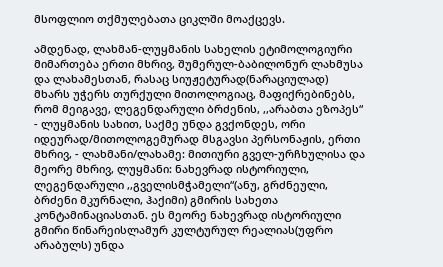მსოფლიო თქმულებათა ციკლში მოაქცევს.

ამდენად, ლახმან-ლუყმანის სახელის ეტიმოლოგიური მიმართება ერთი მხრივ, შუმერულ-ბაბილონურ ლახმუსა და ლახამესთან, რასაც სიუჟეტურად(ნარაციულად) მხარს უჭერს თურქული მითოლოგიაც, მაფიქრებინებს, რომ მეიგავე, ლეგენდარული ბრძენის, ,,არაბთა ეზოპეს“ - ლუყმანის სახით, საქმე უნდა გვქონდეს, ორი იდეურად/მითოლოგემურად მსგავსი პერსონაჟის, ერთი მხრივ, - ლახმანი/ლახამე: მითიური გველ-ურჩხულისა და მეორე მხრივ, ლუყმანი: ნახევრად ისტორიული, ლეგენდარული ,,გველისმჭამელი“(ანუ, გრძნეული, ბრძენი მკურნალი, ჰაქიმი) გმირის სახეთა კონტამინაციასთან. ეს მეორე ნახევრად ისტორიული გმირი წინარეისლამურ კულტურულ რეალიას(უფრო არაბულს) უნდა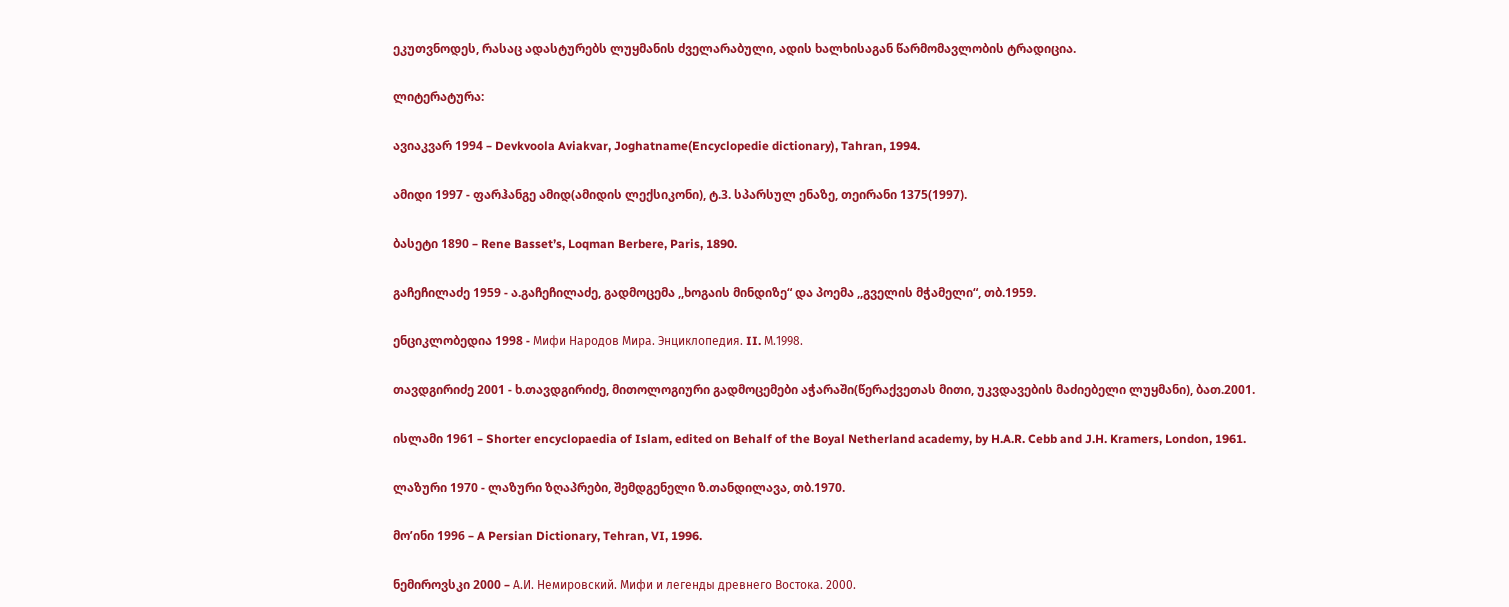ეკუთვნოდეს, რასაც ადასტურებს ლუყმანის ძველარაბული, ადის ხალხისაგან წარმომავლობის ტრადიცია.

ლიტერატურა:

ავიაკვარ 1994 – Devkvoola Aviakvar, Joghatname(Encyclopedie dictionary), Tahran, 1994.

ამიდი 1997 - ფარჰანგე ამიდ(ამიდის ლექსიკონი), ტ.3. სპარსულ ენაზე, თეირანი 1375(1997).

ბასეტი 1890 – Rene Basset’s, Loqman Berbere, Paris, 1890.

გაჩეჩილაძე 1959 - ა.გაჩეჩილაძე, გადმოცემა ,,ხოგაის მინდიზე“ და პოემა ,,გველის მჭამელი“, თბ.1959.

ენციკლობედია 1998 - Мифи Народов Мира. Энциклопедия. II. М.1998.

თავდგირიძე 2001 - ხ.თავდგირიძე, მითოლოგიური გადმოცემები აჭარაში(წერაქვეთას მითი, უკვდავების მაძიებელი ლუყმანი), ბათ.2001.

ისლამი 1961 – Shorter encyclopaedia of Islam, edited on Behalf of the Boyal Netherland academy, by H.A.R. Cebb and J.H. Kramers, London, 1961.

ლაზური 1970 - ლაზური ზღაპრები, შემდგენელი ზ.თანდილავა, თბ.1970.

მო’ინი 1996 – A Persian Dictionary, Tehran, VI, 1996.

ნემიროვსკი 2000 – А.И. Немировский. Мифи и легенды древнего Востока. 2000.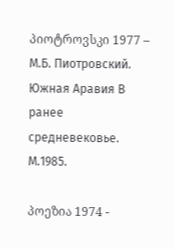პიოტროვსკი 1977 – М.Б. Пиотровский. Южная Аравия В ранее средневековье. М.1985.

პოეზია 1974 -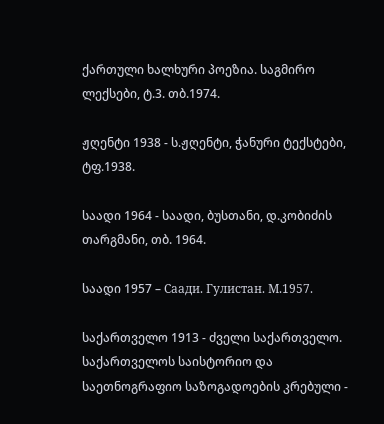ქართული ხალხური პოეზია. საგმირო ლექსები, ტ.3. თბ.1974.

ჟღენტი 1938 - ს.ჟღენტი, ჭანური ტექსტები, ტფ.1938.

საადი 1964 - საადი, ბუსთანი, დ.კობიძის თარგმანი, თბ. 1964.

საადი 1957 – Саади. Гулистан. М.1957.

საქართველო 1913 - ძველი საქართველო. საქართველოს საისტორიო და საეთნოგრაფიო საზოგადოების კრებული -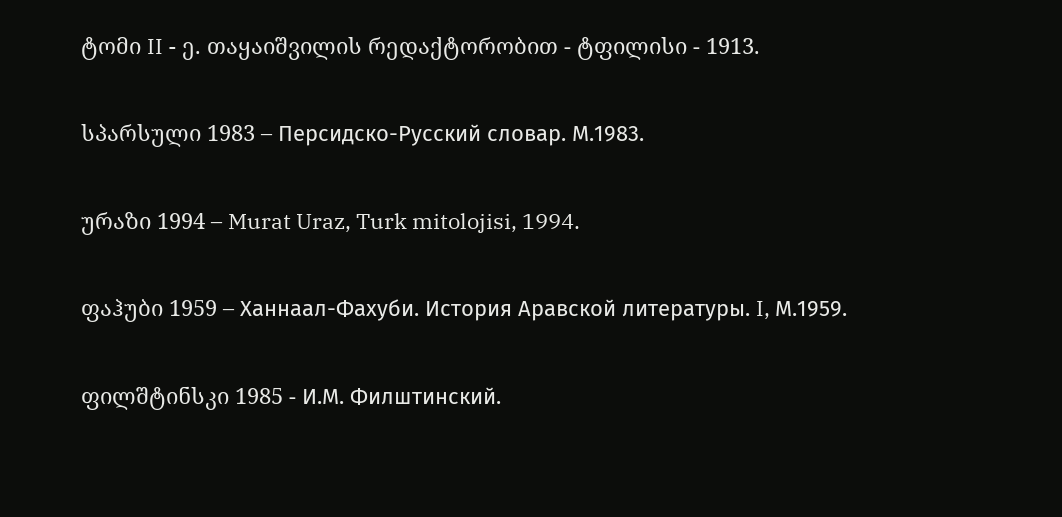ტომი II - ე. თაყაიშვილის რედაქტორობით - ტფილისი - 1913.

სპარსული 1983 – Персидско-Русский словар. М.1983.

ურაზი 1994 – Murat Uraz, Turk mitolojisi, 1994.

ფაჰუბი 1959 – Ханнаал-Фахуби. История Аравской литературы. I, М.1959.

ფილშტინსკი 1985 - И.М. Филштинский.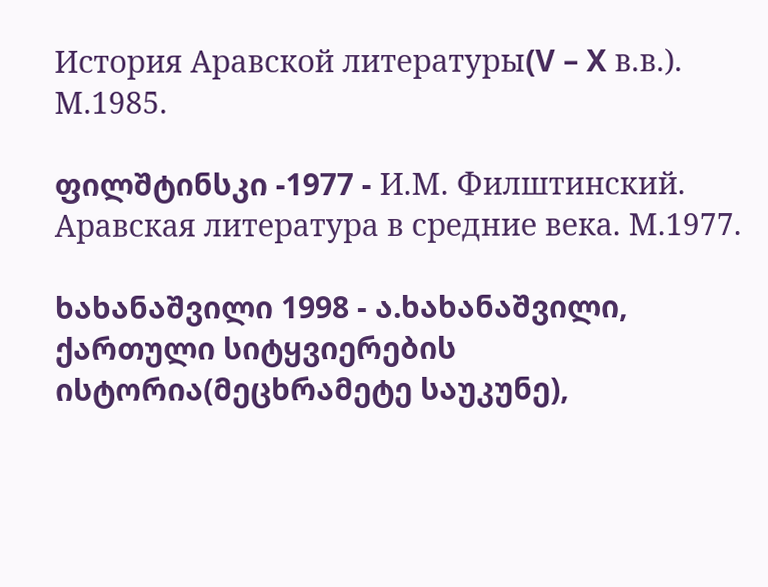История Аравской литературы(V – X в.в.). М.1985.

ფილშტინსკი -1977 - И.М. Филштинский. Аравская литература в средние века. М.1977.

ხახანაშვილი 1998 - ა.ხახანაშვილი, ქართული სიტყვიერების ისტორია(მეცხრამეტე საუკუნე),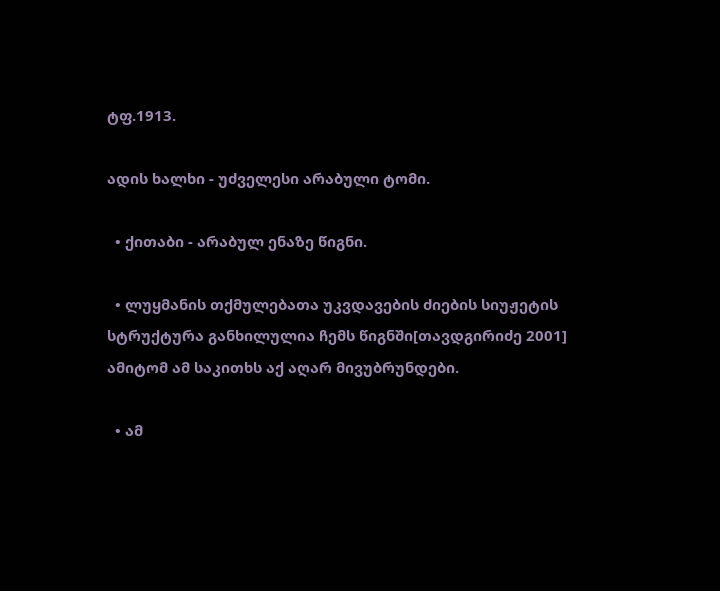ტფ.1913.

ადის ხალხი - უძველესი არაბული ტომი.

  • ქითაბი - არაბულ ენაზე წიგნი.

  • ლუყმანის თქმულებათა უკვდავების ძიების სიუჟეტის სტრუქტურა განხილულია ჩემს წიგნში[თავდგირიძე 2001] ამიტომ ამ საკითხს აქ აღარ მივუბრუნდები.

  • ამ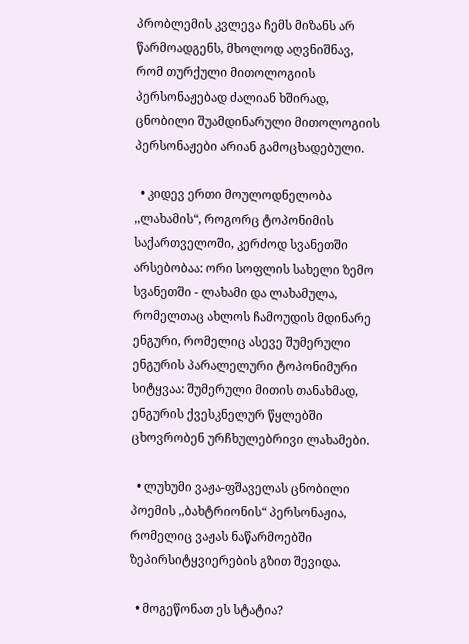პრობლემის კვლევა ჩემს მიზანს არ წარმოადგენს, მხოლოდ აღვნიშნავ, რომ თურქული მითოლოგიის პერსონაჟებად ძალიან ხშირად, ცნობილი შუამდინარული მითოლოგიის პერსონაჟები არიან გამოცხადებული.

  • კიდევ ერთი მოულოდნელობა ,,ლახამის“, როგორც ტოპონიმის საქართველოში, კერძოდ სვანეთში არსებობაა: ორი სოფლის სახელი ზემო სვანეთში - ლახამი და ლახამულა, რომელთაც ახლოს ჩამოუდის მდინარე ენგური, რომელიც ასევე შუმერული ენგურის პარალელური ტოპონიმური სიტყვაა: შუმერული მითის თანახმად, ენგურის ქვესკნელურ წყლებში ცხოვრობენ ურჩხულებრივი ლახამები.

  • ლუხუმი ვაჟა-ფშაველას ცნობილი პოემის ,,ბახტრიონის“ პერსონაჟია, რომელიც ვაჟას ნაწარმოებში ზეპირსიტყვიერების გზით შევიდა.

  • მოგეწონათ ეს სტატია?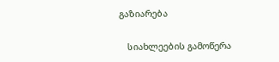გაზიარება

    სიახლეების გამოწერა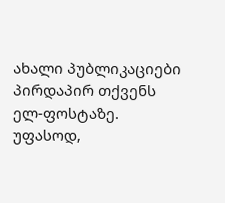ახალი პუბლიკაციები პირდაპირ თქვენს ელ-ფოსტაზე. უფასოდ,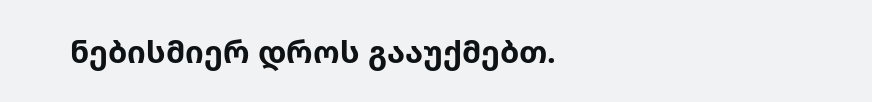ნებისმიერ დროს გააუქმებთ.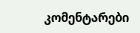კომენტარები